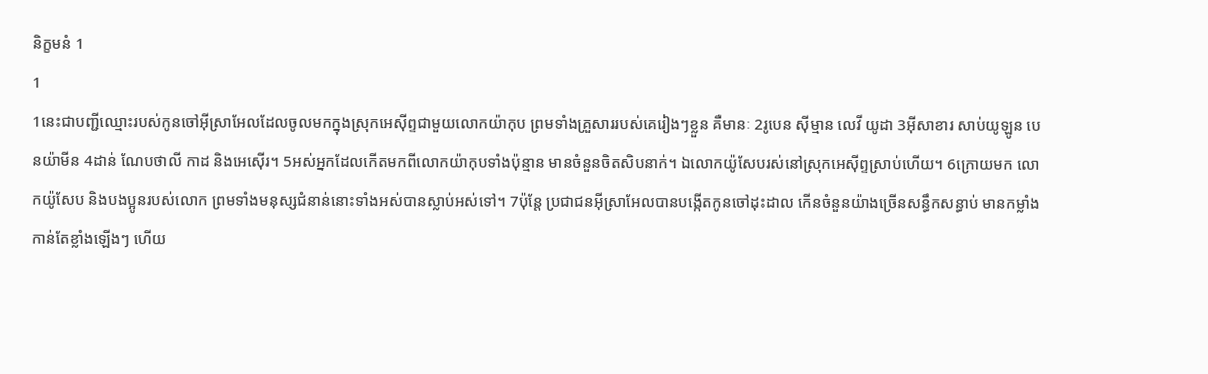និក្ខមនំ 1
1
1នេះជាបញ្ជីឈ្មោះរបស់កូនចៅអ៊ីស្រាអែលដែលចូលមកក្នុងស្រុកអេស៊ីព្ទជាមួយលោកយ៉ាកុប ព្រមទាំងគ្រួសាររបស់គេរៀងៗខ្លួន គឺមានៈ 2រូបេន ស៊ីម្មាន លេវី យូដា 3អ៊ីសាខារ សាប់យូឡូន បេនយ៉ាមីន 4ដាន់ ណែបថាលី កាដ និងអេស៊ើរ។ 5អស់អ្នកដែលកើតមកពីលោកយ៉ាកុបទាំងប៉ុន្មាន មានចំនួនចិតសិបនាក់។ ឯលោកយ៉ូសែបរស់នៅស្រុកអេស៊ីព្ទស្រាប់ហើយ។ 6ក្រោយមក លោកយ៉ូសែប និងបងប្អូនរបស់លោក ព្រមទាំងមនុស្សជំនាន់នោះទាំងអស់បានស្លាប់អស់ទៅ។ 7ប៉ុន្តែ ប្រជាជនអ៊ីស្រាអែលបានបង្កើតកូនចៅដុះដាល កើនចំនួនយ៉ាងច្រើនសន្ធឹកសន្ធាប់ មានកម្លាំងកាន់តែខ្លាំងឡើងៗ ហើយ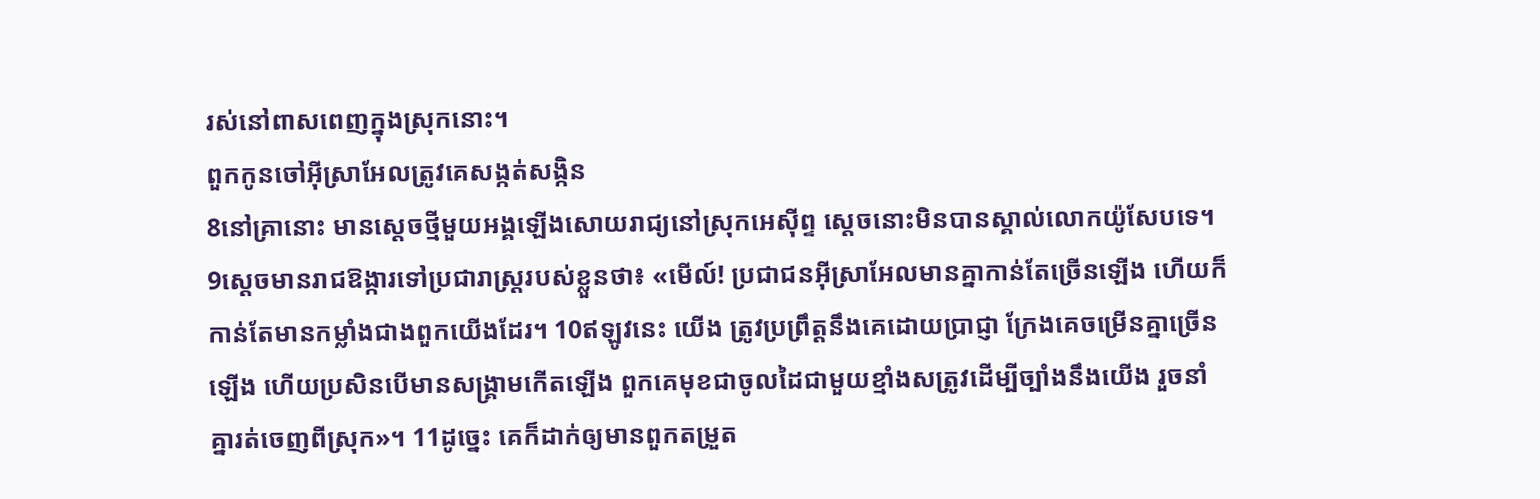រស់នៅពាសពេញក្នុងស្រុកនោះ។
ពួកកូនចៅអ៊ីស្រាអែលត្រូវគេសង្កត់សង្កិន
8នៅគ្រានោះ មានស្តេចថ្មីមួយអង្គឡើងសោយរាជ្យនៅស្រុកអេស៊ីព្ទ ស្ដេចនោះមិនបានស្គាល់លោកយ៉ូសែបទេ។ 9ស្ដេចមានរាជឱង្ការទៅប្រជារាស្ត្ររបស់ខ្លួនថា៖ «មើល៍! ប្រជាជនអ៊ីស្រាអែលមានគ្នាកាន់តែច្រើនឡើង ហើយក៏កាន់តែមានកម្លាំងជាងពួកយើងដែរ។ 10ឥឡូវនេះ យើង ត្រូវប្រព្រឹត្តនឹងគេដោយប្រាជ្ញា ក្រែងគេចម្រើនគ្នាច្រើនឡើង ហើយប្រសិនបើមានសង្គ្រាមកើតឡើង ពួកគេមុខជាចូលដៃជាមួយខ្មាំងសត្រូវដើម្បីច្បាំងនឹងយើង រួចនាំគ្នារត់ចេញពីស្រុក»។ 11ដូច្នេះ គេក៏ដាក់ឲ្យមានពួកតម្រួត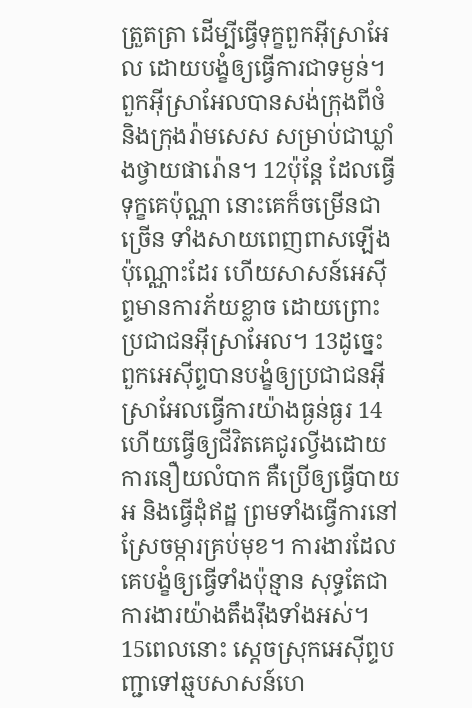ត្រួតត្រា ដើម្បីធ្វើទុក្ខពួកអ៊ីស្រាអែល ដោយបង្ខំឲ្យធ្វើការជាទម្ងន់។ ពួកអ៊ីស្រាអែលបានសង់ក្រុងពីថំ និងក្រុងរ៉ាមសេស សម្រាប់ជាឃ្លាំងថ្វាយផារ៉ោន។ 12ប៉ុន្តែ ដែលធ្វើទុក្ខគេប៉ុណ្ណា នោះគេក៏ចម្រើនជាច្រើន ទាំងសាយពេញពាសឡើងប៉ុណ្ណោះដែរ ហើយសាសន៍អេស៊ីព្ទមានការភ័យខ្លាច ដោយព្រោះប្រជាជនអ៊ីស្រាអែល។ 13ដូច្នេះ ពួកអេស៊ីព្ទបានបង្ខំឲ្យប្រជាជនអ៊ីស្រាអែលធ្វើការយ៉ាងធ្ងន់ធ្ងរ 14ហើយធ្វើឲ្យជីវិតគេជូរល្វីងដោយការនឿយលំបាក គឺប្រើឲ្យធ្វើបាយអ និងធ្វើដុំឥដ្ឋ ព្រមទាំងធ្វើការនៅស្រែចម្ការគ្រប់មុខ។ ការងារដែលគេបង្ខំឲ្យធ្វើទាំងប៉ុន្មាន សុទ្ធតែជាការងារយ៉ាងតឹងរ៉ឹងទាំងអស់។
15ពេលនោះ ស្តេចស្រុកអេស៊ីព្ទបញ្ជាទៅឆ្មបសាសន៍ហេ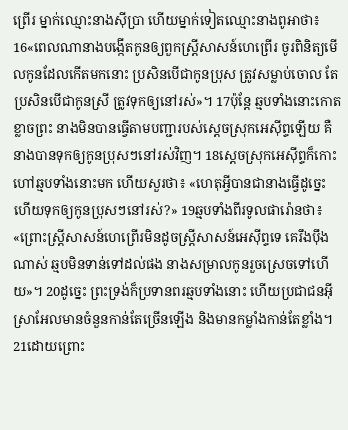ព្រើរ ម្នាក់ឈ្មោះនាងស៊ីប្រា ហើយម្នាក់ទៀតឈ្មោះនាងពូអាថា៖ 16«ពេលណានាងបង្កើតកូនឲ្យពួកស្ត្រីសាសន៍ហេព្រើរ ចូរពិនិត្យមើលកូនដែលកើតមកនោះ ប្រសិនបើជាកូនប្រុស ត្រូវសម្លាប់ចោល តែប្រសិនបើជាកូនស្រី ត្រូវទុកឲ្យនៅរស់»។ 17ប៉ុន្តែ ឆ្មបទាំងនោះកោតខ្លាចព្រះ នាងមិនបានធ្វើតាមបញ្ជារបស់ស្តេចស្រុកអេស៊ីព្ទឡើយ គឺនាងបានទុកឲ្យកូនប្រុសៗនៅរស់វិញ។ 18ស្តេចស្រុកអេស៊ីព្ទក៏កោះហៅឆ្មបទាំងនោះមក ហើយសួរថា៖ «ហេតុអ្វីបានជានាងធ្វើដូច្នេះ ហើយទុកឲ្យកូនប្រុសៗនៅរស់?» 19ឆ្មបទាំងពីរទូលផារ៉ោនថា៖ «ព្រោះស្ត្រីសាសន៍ហេព្រើរមិនដូចស្ត្រីសាសន៍អេស៊ីព្ទទេ គេរឹងប៉ឹងណាស់ ឆ្មបមិនទាន់ទៅដល់ផង នាងសម្រាលកូនរួចស្រេចទៅហើយ»។ 20ដូច្នេះ ព្រះទ្រង់ក៏ប្រទានពរឆ្មបទាំងនោះ ហើយប្រជាជនអ៊ីស្រាអែលមានចំនួនកាន់តែច្រើនឡើង និងមានកម្លាំងកាន់តែខ្លាំង។ 21ដោយព្រោះ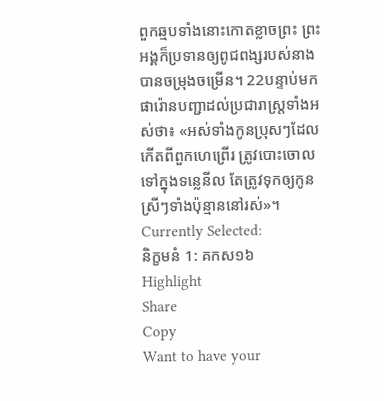ពួកឆ្មបទាំងនោះកោតខ្លាចព្រះ ព្រះអង្គក៏ប្រទានឲ្យពូជពង្សរបស់នាងបានចម្រុងចម្រើន។ 22បន្ទាប់មក ផារ៉ោនបញ្ជាដល់ប្រជារាស្ត្រទាំងអស់ថា៖ «អស់ទាំងកូនប្រុសៗដែលកើតពីពួកហេព្រើរ ត្រូវបោះចោលទៅក្នុងទន្លេនីល តែត្រូវទុកឲ្យកូនស្រីៗទាំងប៉ុន្មាននៅរស់»។
Currently Selected:
និក្ខមនំ 1: គកស១៦
Highlight
Share
Copy
Want to have your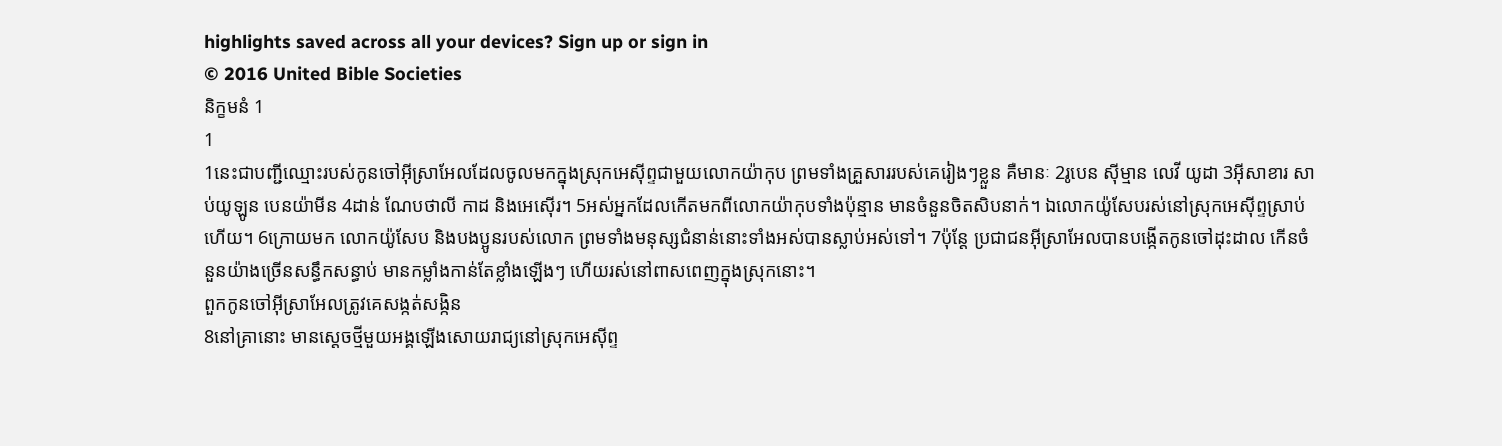highlights saved across all your devices? Sign up or sign in
© 2016 United Bible Societies
និក្ខមនំ 1
1
1នេះជាបញ្ជីឈ្មោះរបស់កូនចៅអ៊ីស្រាអែលដែលចូលមកក្នុងស្រុកអេស៊ីព្ទជាមួយលោកយ៉ាកុប ព្រមទាំងគ្រួសាររបស់គេរៀងៗខ្លួន គឺមានៈ 2រូបេន ស៊ីម្មាន លេវី យូដា 3អ៊ីសាខារ សាប់យូឡូន បេនយ៉ាមីន 4ដាន់ ណែបថាលី កាដ និងអេស៊ើរ។ 5អស់អ្នកដែលកើតមកពីលោកយ៉ាកុបទាំងប៉ុន្មាន មានចំនួនចិតសិបនាក់។ ឯលោកយ៉ូសែបរស់នៅស្រុកអេស៊ីព្ទស្រាប់ហើយ។ 6ក្រោយមក លោកយ៉ូសែប និងបងប្អូនរបស់លោក ព្រមទាំងមនុស្សជំនាន់នោះទាំងអស់បានស្លាប់អស់ទៅ។ 7ប៉ុន្តែ ប្រជាជនអ៊ីស្រាអែលបានបង្កើតកូនចៅដុះដាល កើនចំនួនយ៉ាងច្រើនសន្ធឹកសន្ធាប់ មានកម្លាំងកាន់តែខ្លាំងឡើងៗ ហើយរស់នៅពាសពេញក្នុងស្រុកនោះ។
ពួកកូនចៅអ៊ីស្រាអែលត្រូវគេសង្កត់សង្កិន
8នៅគ្រានោះ មានស្តេចថ្មីមួយអង្គឡើងសោយរាជ្យនៅស្រុកអេស៊ីព្ទ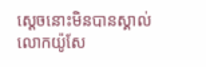ស្ដេចនោះមិនបានស្គាល់លោកយ៉ូសែ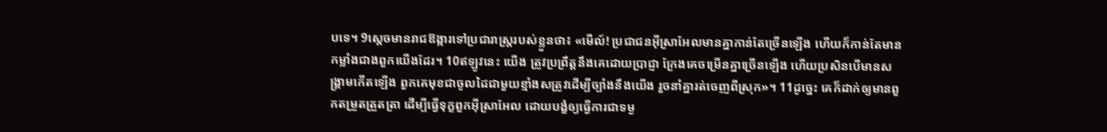បទេ។ 9ស្ដេចមានរាជឱង្ការទៅប្រជារាស្ត្ររបស់ខ្លួនថា៖ «មើល៍! ប្រជាជនអ៊ីស្រាអែលមានគ្នាកាន់តែច្រើនឡើង ហើយក៏កាន់តែមានកម្លាំងជាងពួកយើងដែរ។ 10ឥឡូវនេះ យើង ត្រូវប្រព្រឹត្តនឹងគេដោយប្រាជ្ញា ក្រែងគេចម្រើនគ្នាច្រើនឡើង ហើយប្រសិនបើមានសង្គ្រាមកើតឡើង ពួកគេមុខជាចូលដៃជាមួយខ្មាំងសត្រូវដើម្បីច្បាំងនឹងយើង រួចនាំគ្នារត់ចេញពីស្រុក»។ 11ដូច្នេះ គេក៏ដាក់ឲ្យមានពួកតម្រួតត្រួតត្រា ដើម្បីធ្វើទុក្ខពួកអ៊ីស្រាអែល ដោយបង្ខំឲ្យធ្វើការជាទម្ង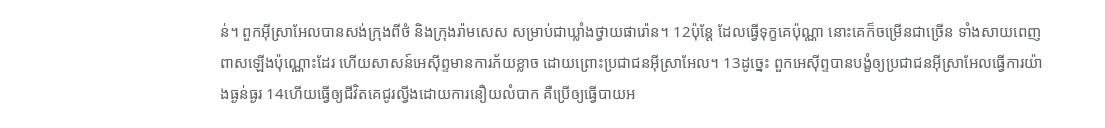ន់។ ពួកអ៊ីស្រាអែលបានសង់ក្រុងពីថំ និងក្រុងរ៉ាមសេស សម្រាប់ជាឃ្លាំងថ្វាយផារ៉ោន។ 12ប៉ុន្តែ ដែលធ្វើទុក្ខគេប៉ុណ្ណា នោះគេក៏ចម្រើនជាច្រើន ទាំងសាយពេញពាសឡើងប៉ុណ្ណោះដែរ ហើយសាសន៍អេស៊ីព្ទមានការភ័យខ្លាច ដោយព្រោះប្រជាជនអ៊ីស្រាអែល។ 13ដូច្នេះ ពួកអេស៊ីព្ទបានបង្ខំឲ្យប្រជាជនអ៊ីស្រាអែលធ្វើការយ៉ាងធ្ងន់ធ្ងរ 14ហើយធ្វើឲ្យជីវិតគេជូរល្វីងដោយការនឿយលំបាក គឺប្រើឲ្យធ្វើបាយអ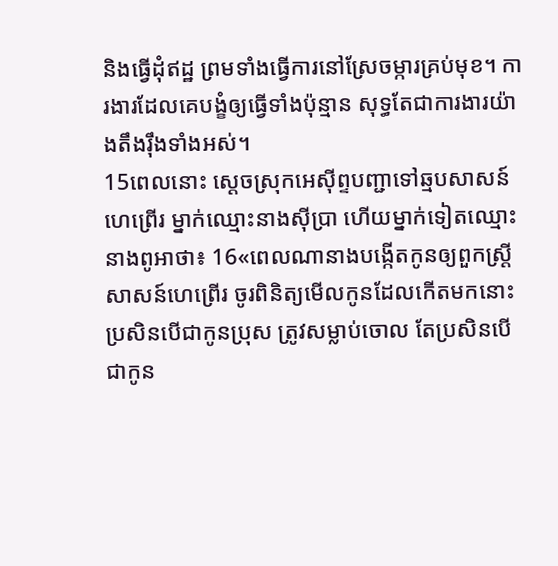និងធ្វើដុំឥដ្ឋ ព្រមទាំងធ្វើការនៅស្រែចម្ការគ្រប់មុខ។ ការងារដែលគេបង្ខំឲ្យធ្វើទាំងប៉ុន្មាន សុទ្ធតែជាការងារយ៉ាងតឹងរ៉ឹងទាំងអស់។
15ពេលនោះ ស្តេចស្រុកអេស៊ីព្ទបញ្ជាទៅឆ្មបសាសន៍ហេព្រើរ ម្នាក់ឈ្មោះនាងស៊ីប្រា ហើយម្នាក់ទៀតឈ្មោះនាងពូអាថា៖ 16«ពេលណានាងបង្កើតកូនឲ្យពួកស្ត្រីសាសន៍ហេព្រើរ ចូរពិនិត្យមើលកូនដែលកើតមកនោះ ប្រសិនបើជាកូនប្រុស ត្រូវសម្លាប់ចោល តែប្រសិនបើជាកូន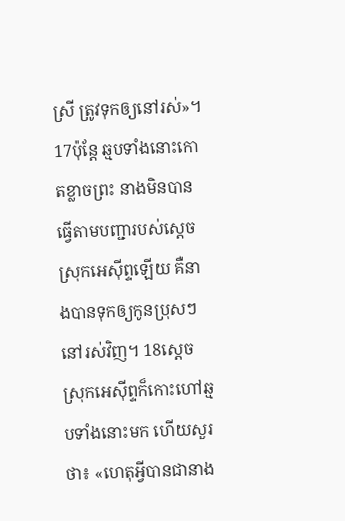ស្រី ត្រូវទុកឲ្យនៅរស់»។ 17ប៉ុន្តែ ឆ្មបទាំងនោះកោតខ្លាចព្រះ នាងមិនបានធ្វើតាមបញ្ជារបស់ស្តេចស្រុកអេស៊ីព្ទឡើយ គឺនាងបានទុកឲ្យកូនប្រុសៗនៅរស់វិញ។ 18ស្តេចស្រុកអេស៊ីព្ទក៏កោះហៅឆ្មបទាំងនោះមក ហើយសួរថា៖ «ហេតុអ្វីបានជានាង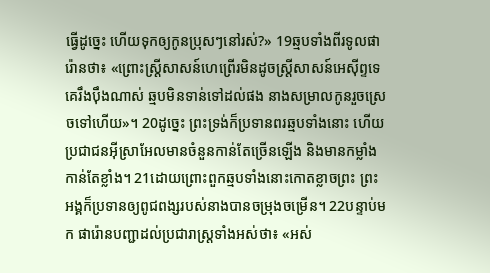ធ្វើដូច្នេះ ហើយទុកឲ្យកូនប្រុសៗនៅរស់?» 19ឆ្មបទាំងពីរទូលផារ៉ោនថា៖ «ព្រោះស្ត្រីសាសន៍ហេព្រើរមិនដូចស្ត្រីសាសន៍អេស៊ីព្ទទេ គេរឹងប៉ឹងណាស់ ឆ្មបមិនទាន់ទៅដល់ផង នាងសម្រាលកូនរួចស្រេចទៅហើយ»។ 20ដូច្នេះ ព្រះទ្រង់ក៏ប្រទានពរឆ្មបទាំងនោះ ហើយប្រជាជនអ៊ីស្រាអែលមានចំនួនកាន់តែច្រើនឡើង និងមានកម្លាំងកាន់តែខ្លាំង។ 21ដោយព្រោះពួកឆ្មបទាំងនោះកោតខ្លាចព្រះ ព្រះអង្គក៏ប្រទានឲ្យពូជពង្សរបស់នាងបានចម្រុងចម្រើន។ 22បន្ទាប់មក ផារ៉ោនបញ្ជាដល់ប្រជារាស្ត្រទាំងអស់ថា៖ «អស់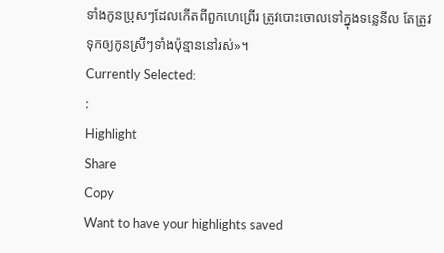ទាំងកូនប្រុសៗដែលកើតពីពួកហេព្រើរ ត្រូវបោះចោលទៅក្នុងទន្លេនីល តែត្រូវទុកឲ្យកូនស្រីៗទាំងប៉ុន្មាននៅរស់»។
Currently Selected:
:
Highlight
Share
Copy
Want to have your highlights saved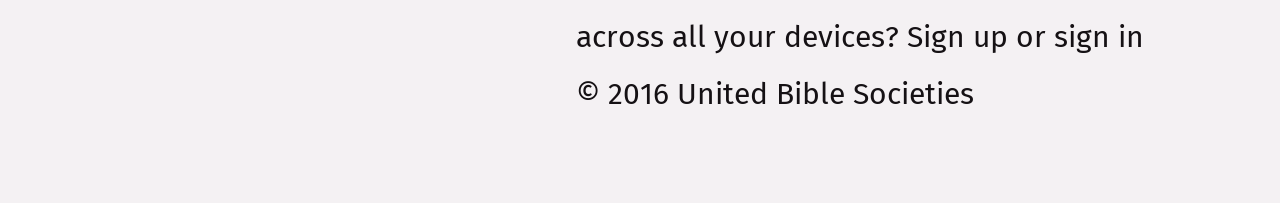across all your devices? Sign up or sign in
© 2016 United Bible Societies